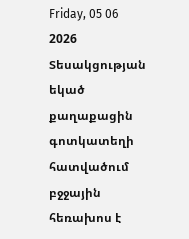Friday, 05 06 2026
Տեսակցության եկած քաղաքացին գոտկատեղի հատվածում բջջային հեռախոս է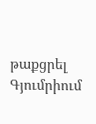թաքցրել
Գյումրիում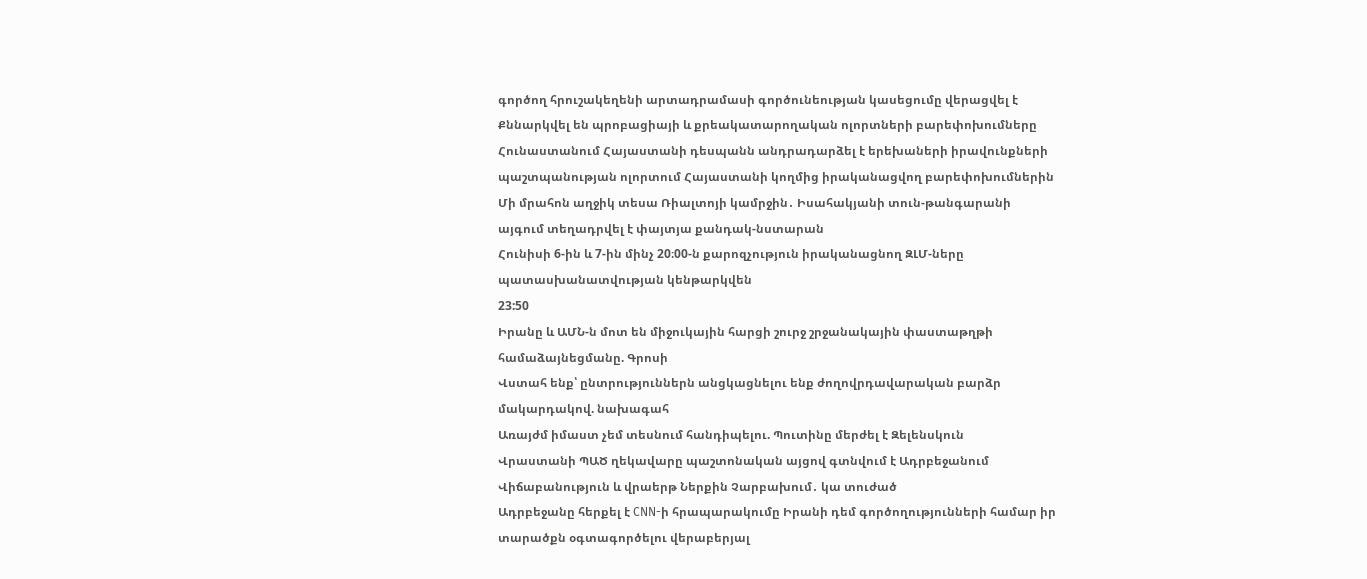գործող հրուշակեղենի արտադրամասի գործունեության կասեցումը վերացվել է
Քննարկվել են պրոբացիայի և քրեակատարողական ոլորտների բարեփոխումները
Հունաստանում Հայաստանի դեսպանն անդրադարձել է երեխաների իրավունքների պաշտպանության ոլորտում Հայաստանի կողմից իրականացվող բարեփոխումներին
Մի մրահոն աղջիկ տեսա Ռիալտոյի կամրջին․ Իսահակյանի տուն-թանգարանի այգում տեղադրվել է փայտյա քանդակ-նստարան
Հունիսի 6-ին և 7-ին մինչ 20։00-ն քարոզչություն իրականացնող ԶԼՄ-ները պատասխանատվության կենթարկվեն
23:50
Իրանը և ԱՄՆ-ն մոտ են միջուկային հարցի շուրջ շրջանակային փաստաթղթի համաձայնեցմանը. Գրոսի
Վստահ ենք՝ ընտրություններն անցկացնելու ենք ժողովրդավարական բարձր մակարդակով. նախագահ
Առայժմ իմաստ չեմ տեսնում հանդիպելու. Պուտինը մերժել է Զելենսկուն
Վրաստանի ՊԱԾ ղեկավարը պաշտոնական այցով գտնվում է Ադրբեջանում
Վիճաբանություն և վրաերթ Ներքին Չարբախում․ կա տուժած
Ադրբեջանը հերքել է CNN-ի հրապարակումը Իրանի դեմ գործողությունների համար իր տարածքն օգտագործելու վերաբերյալ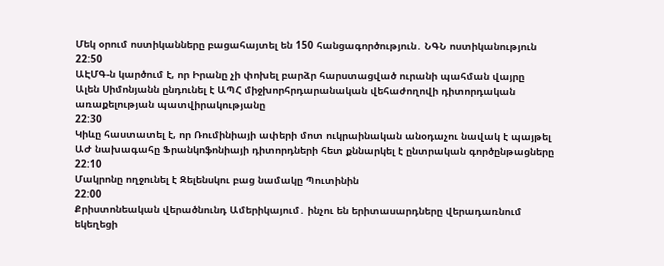Մեկ օրում ոստիկանները բացահայտել են 150 հանցագործություն․ ՆԳՆ ոստիկանություն
22:50
ԱԷՄԳ-ն կարծում է, որ Իրանը չի փոխել բարձր հարստացված ուրանի պահման վայրը
Ալեն Սիմոնյանն ընդունել է ԱՊՀ միջխորհրդարանական վեհաժողովի դիտորդական առաքելության պատվիրակությանը
22:30
Կիևը հաստատել է, որ Ռումինիայի ափերի մոտ ուկրաինական անօդաչու նավակ է պայթել
ԱԺ նախագահը Ֆրանկոֆոնիայի դիտորդների հետ քննարկել է ընտրական գործընթացները
22:10
Մակրոնը ողջունել է Զելենսկու բաց նամակը Պուտինին
22:00
Քրիստոնեական վերածնունդ Ամերիկայում․ ինչու են երիտասարդները վերադառնում եկեղեցի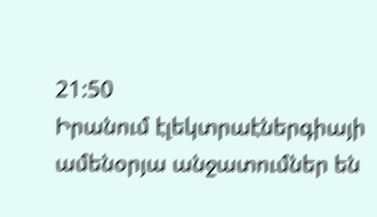21:50
Իրանում էլեկտրաէներգիայի ամենօրյա անջատումներ են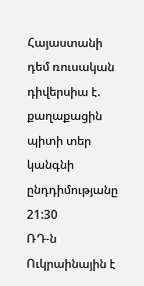Հայաստանի դեմ ռուսական դիվերսիա է. քաղաքացին պիտի տեր կանգնի ընդդիմությանը
21:30
ՌԴ-ն Ուկրաինային է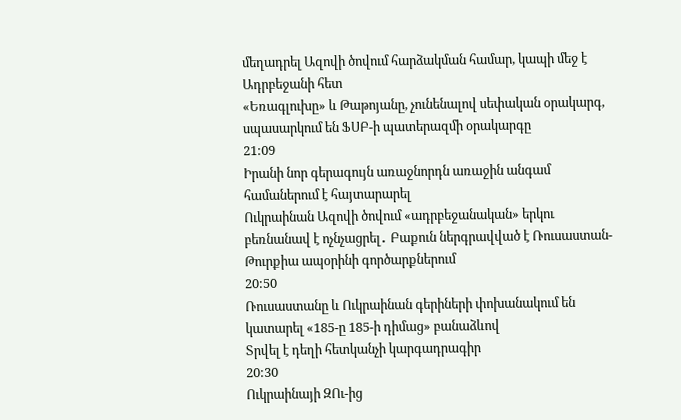մեղադրել Ազովի ծովում հարձակման համար, կապի մեջ է Ադրբեջանի հետ
«Եռագլուխը» և Թաթոյանը, չունենալով սեփական օրակարգ, սպասարկում են ՖՍԲ-ի պատերազմի օրակարգը
21:09
Իրանի նոր գերագույն առաջնորդն առաջին անգամ համաներում է հայտարարել
Ուկրաինան Ազովի ծովում «ադրբեջանական» երկու բեռնանավ է ոչնչացրել․ Բաքուն ներգրավված է Ռուսաստան-Թուրքիա ապօրինի գործարքներում
20:50
Ռուսաստանը և Ուկրաինան գերիների փոխանակում են կատարել «185-ը 185-ի դիմաց» բանաձևով
Տրվել է դեղի հետկանչի կարգադրագիր
20:30
Ուկրաինայի ԶՈւ-ից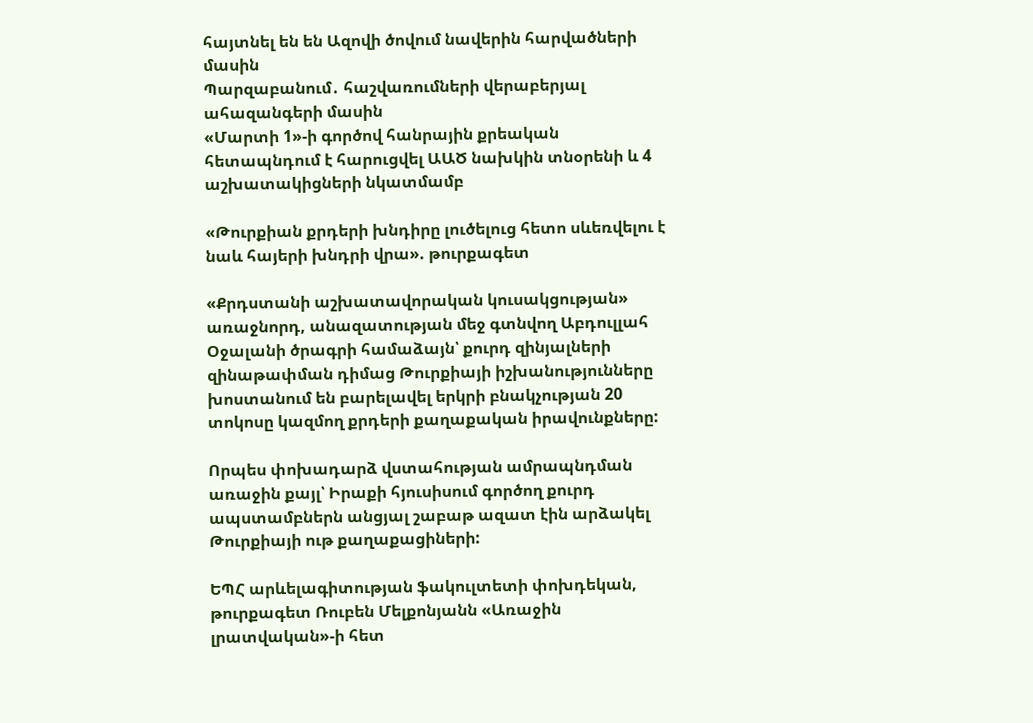հայտնել են են Ազովի ծովում նավերին հարվածների մասին
Պարզաբանում․ հաշվառումների վերաբերյալ ահազանգերի մասին
«Մարտի 1»-ի գործով հանրային քրեական հետապնդում է հարուցվել ԱԱԾ նախկին տնօրենի և 4 աշխատակիցների նկատմամբ

«Թուրքիան քրդերի խնդիրը լուծելուց հետո սևեռվելու է նաև հայերի խնդրի վրա». թուրքագետ

«Քրդստանի աշխատավորական կուսակցության» առաջնորդ, անազատության մեջ գտնվող Աբդուլլահ Օջալանի ծրագրի համաձայն՝ քուրդ զինյալների զինաթափման դիմաց Թուրքիայի իշխանությունները խոստանում են բարելավել երկրի բնակչության 20 տոկոսը կազմող քրդերի քաղաքական իրավունքները:

Որպես փոխադարձ վստահության ամրապնդման առաջին քայլ՝ Իրաքի հյուսիսում գործող քուրդ ապստամբներն անցյալ շաբաթ ազատ էին արձակել Թուրքիայի ութ քաղաքացիների:

ԵՊՀ արևելագիտության ֆակուլտետի փոխդեկան, թուրքագետ Ռուբեն Մելքոնյանն «Առաջին լրատվական»-ի հետ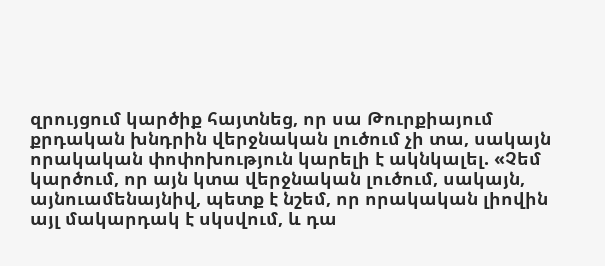զրույցում կարծիք հայտնեց, որ սա Թուրքիայում քրդական խնդրին վերջնական լուծում չի տա, սակայն որակական փոփոխություն կարելի է ակնկալել. «Չեմ կարծում, որ այն կտա վերջնական լուծում, սակայն, այնուամենայնիվ, պետք է նշեմ, որ որակական լիովին այլ մակարդակ է սկսվում, և դա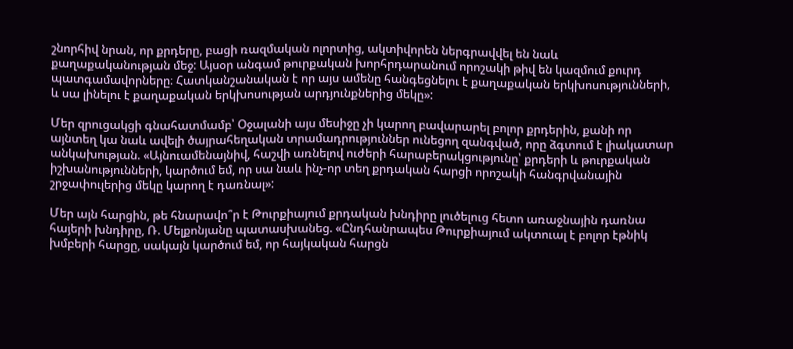շնորհիվ նրան, որ քրդերը, բացի ռազմական ոլորտից, ակտիվորեն ներգրավվել են նաև քաղաքականության մեջ: Այսօր անգամ թուրքական խորհրդարանում որոշակի թիվ են կազմում քուրդ պատգամավորները։ Հատկանշանական է որ այս ամենը հանգեցնելու է քաղաքական երկխոսությունների, և սա լինելու է քաղաքական երկխոսության արդյունքներից մեկը»:

Մեր զրուցակցի գնահատմամբ՝ Օջալանի այս մեսիջը չի կարող բավարարել բոլոր քրդերին, քանի որ այնտեղ կա նաև ավելի ծայրահեղական տրամադրություններ ունեցող զանգված, որը ձգտում է լիակատար անկախության. «Այնուամենայնիվ, հաշվի առնելով ուժերի հարաբերակցությունը՝ քրդերի և թուրքական իշխանությունների, կարծում եմ, որ սա նաև ինչ-որ տեղ քրդական հարցի որոշակի հանգրվանային շրջափուլերից մեկը կարող է դառնալ»:

Մեր այն հարցին, թե հնարավո՞ր է Թուրքիայում քրդական խնդիրը լուծելուց հետո առաջնային դառնա հայերի խնդիրը, Ռ. Մելքոնյանը պատասխանեց. «Ընդհանրապես Թուրքիայում ակտուալ է բոլոր էթնիկ խմբերի հարցը, սակայն կարծում եմ, որ հայկական հարցն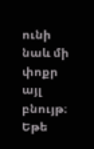ունի նաև մի փոքր այլ բնույթ։ Եթե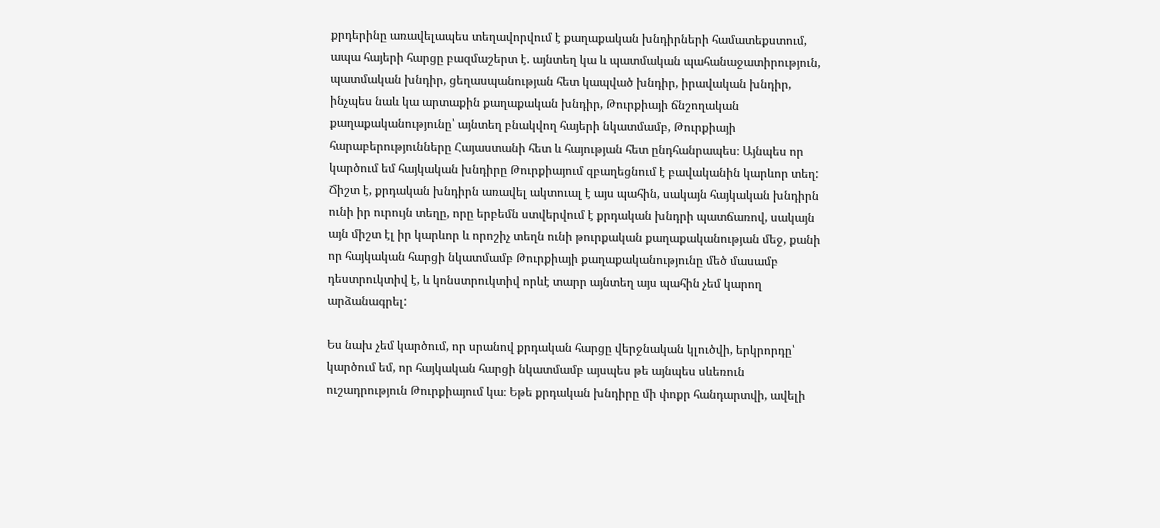քրդերինը առավելապես տեղավորվում է քաղաքական խնդիրների համատեքստում, ապա հայերի հարցը բազմաշերտ է. այնտեղ կա և պատմական պահանաջատիրություն, պատմական խնդիր, ցեղասպանության հետ կապված խնդիր, իրավական խնդիր, ինչպես նաև կա արտաքին քաղաքական խնդիր, Թուրքիայի ճնշողական քաղաքականությունը՝ այնտեղ բնակվող հայերի նկատմամբ, Թուրքիայի հարաբերությունները Հայաստանի հետ և հայության հետ ընդհանրապես։ Այնպես որ կարծում եմ հայկական խնդիրը Թուրքիայում զբաղեցնում է բավականին կարևոր տեղ: Ճիշտ է, քրդական խնդիրն առավել ակտուալ է այս պահին, սակայն հայկական խնդիրն ունի իր ուրույն տեղը, որը երբեմն ստվերվում է քրդական խնդրի պատճառով, սակայն այն միշտ էլ իր կարևոր և որոշիչ տեղն ունի թուրքական քաղաքականության մեջ, քանի որ հայկական հարցի նկատմամբ Թուրքիայի քաղաքականությունը մեծ մասամբ դեստրուկտիվ է, և կոնստրուկտիվ որևէ տարր այնտեղ այս պահին չեմ կարող արձանագրել:

Ես նախ չեմ կարծում, որ սրանով քրդական հարցը վերջնական կլուծվի, երկրորդը՝ կարծում եմ, որ հայկական հարցի նկատմամբ այսպես թե այնպես սևեռուն ուշադրություն Թուրքիայում կա։ Եթե քրդական խնդիրը մի փոքր հանդարտվի, ավելի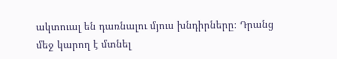ակտուալ են դառնալու մյուս խնդիրները։ Դրանց մեջ կարող է մտնել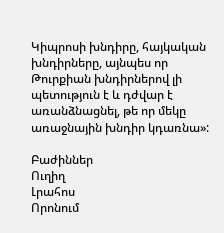Կիպրոսի խնդիրը, հայկական խնդիրները, այնպես որ Թուրքիան խնդիրներով լի պետություն է և դժվար է առանձնացնել, թե որ մեկը առաջնային խնդիր կդառնա»:

Բաժիններ
Ուղիղ
Լրահոս
Որոնում